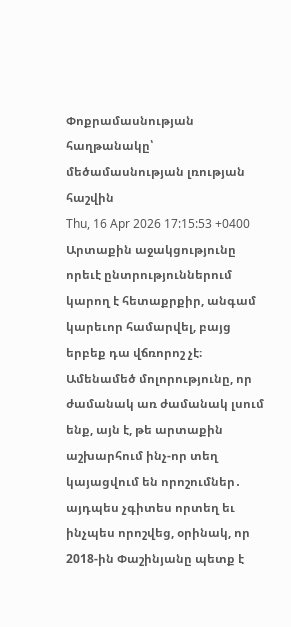Փոքրամասնության հաղթանակը՝ մեծամասնության լռության հաշվին
Thu, 16 Apr 2026 17:15:53 +0400
Արտաքին աջակցությունը որեւէ ընտրություններում կարող է հետաքրքիր, անգամ կարեւոր համարվել, բայց երբեք դա վճռորոշ չէ։ Ամենամեծ մոլորությունը, որ ժամանակ առ ժամանակ լսում ենք, այն է, թե արտաքին աշխարհում ինչ-որ տեղ կայացվում են որոշումներ․ այդպես չգիտես որտեղ եւ ինչպես որոշվեց, օրինակ, որ 2018-ին Փաշինյանը պետք է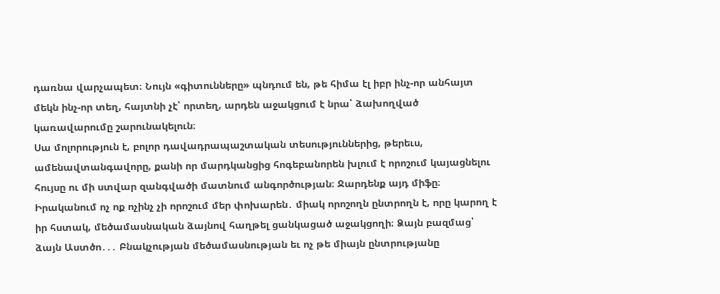դառնա վարչապետ։ Նույն «գիտունները» պնդում են, թե հիմա էլ իբր ինչ-որ անհայտ մեկն ինչ-որ տեղ, հայտնի չէ՝ որտեղ, արդեն աջակցում է նրա՝ ձախողված կառավարումը շարունակելուն։
Սա մոլորություն է, բոլոր դավադրապաշտական տեսություններից, թերեւս, ամենավտանգավորը, քանի որ մարդկանցից հոգեբանորեն խլում է որոշում կայացնելու հույսը ու մի ստվար զանգվածի մատնում անգործության։ Ջարդենք այդ միֆը։ Իրականում ոչ ոք ոչինչ չի որոշում մեր փոխարեն․ միակ որոշողն ընտրողն է, որը կարող է իր հստակ, մեծամասնական ձայնով հաղթել ցանկացած աջակցողի։ Ձայն բազմաց՝ ձայն Աստծո․․․ Բնակչության մեծամասնության եւ ոչ թե միայն ընտրությանը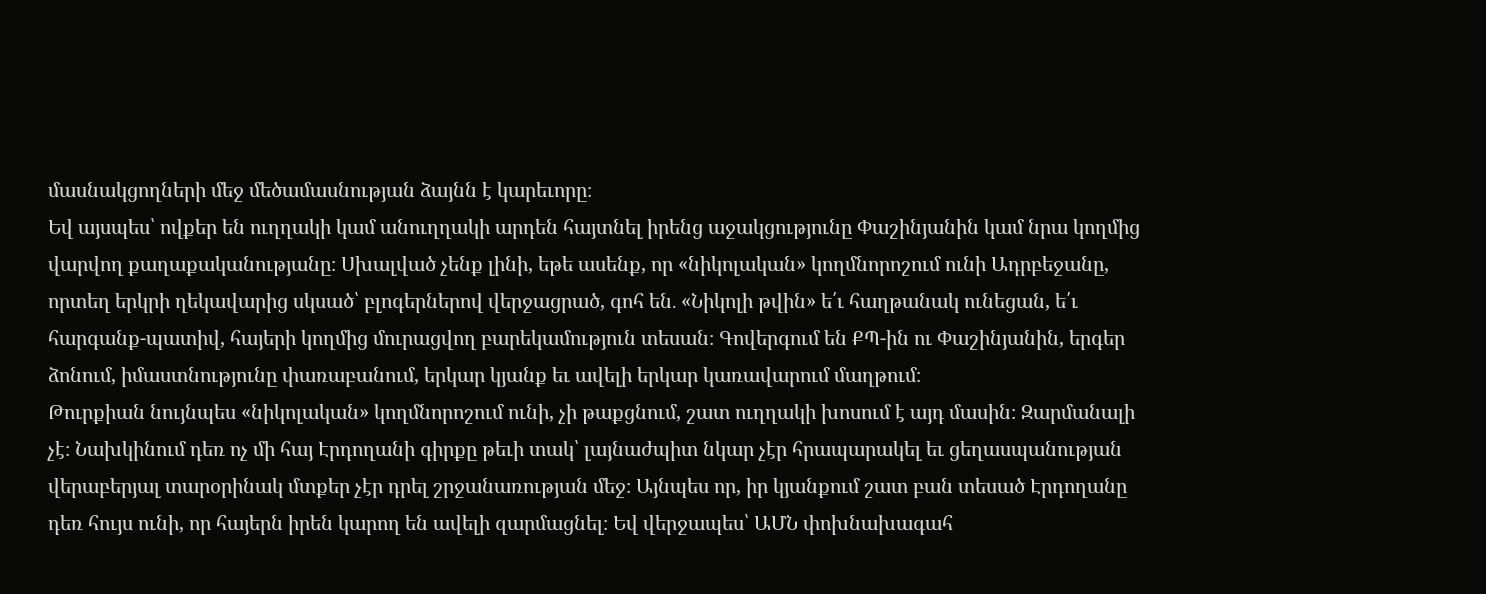մասնակցողների մեջ մեծամասնության ձայնն է կարեւորը։
Եվ այսպես՝ ովքեր են ուղղակի կամ անուղղակի արդեն հայտնել իրենց աջակցությունը Փաշինյանին կամ նրա կողմից վարվող քաղաքականությանը։ Սխալված չենք լինի, եթե ասենք, որ «նիկոլական» կողմնորոշում ունի Ադրբեջանը, որտեղ երկրի ղեկավարից սկսած՝ բլոգերներով վերջացրած, գոհ են․ «Նիկոլի թվին» ե՛ւ հաղթանակ ունեցան, ե՛ւ հարգանք-պատիվ, հայերի կողմից մուրացվող բարեկամություն տեսան։ Գովերգում են ՔՊ-ին ու Փաշինյանին, երգեր ձոնում, իմաստնությունը փառաբանում, երկար կյանք եւ ավելի երկար կառավարում մաղթում։
Թուրքիան նույնպես «նիկոլական» կողմնորոշում ունի, չի թաքցնում, շատ ուղղակի խոսում է այդ մասին։ Զարմանալի չէ։ Նախկինում դեռ ոչ մի հայ Էրդողանի գիրքը թեւի տակ՝ լայնաժպիտ նկար չէր հրապարակել եւ ցեղասպանության վերաբերյալ տարօրինակ մտքեր չէր դրել շրջանառության մեջ։ Այնպես որ, իր կյանքում շատ բան տեսած Էրդողանը դեռ հույս ունի, որ հայերն իրեն կարող են ավելի զարմացնել։ Եվ վերջապես՝ ԱՄՆ փոխնախագահ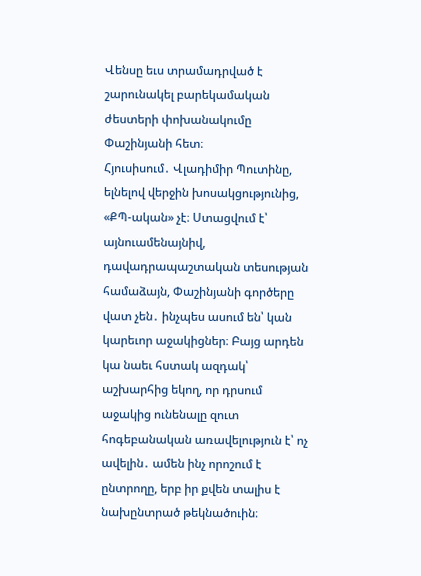Վենսը եւս տրամադրված է շարունակել բարեկամական ժեստերի փոխանակումը Փաշինյանի հետ։
Հյուսիսում․ Վլադիմիր Պուտինը, ելնելով վերջին խոսակցությունից, «ՔՊ-ական» չէ։ Ստացվում է՝ այնուամենայնիվ, դավադրապաշտական տեսության համաձայն, Փաշինյանի գործերը վատ չեն․ ինչպես ասում են՝ կան կարեւոր աջակիցներ։ Բայց արդեն կա նաեւ հստակ ազդակ՝ աշխարհից եկող, որ դրսում աջակից ունենալը զուտ հոգեբանական առավելություն է՝ ոչ ավելին․ ամեն ինչ որոշում է ընտրողը, երբ իր քվեն տալիս է նախընտրած թեկնածուին։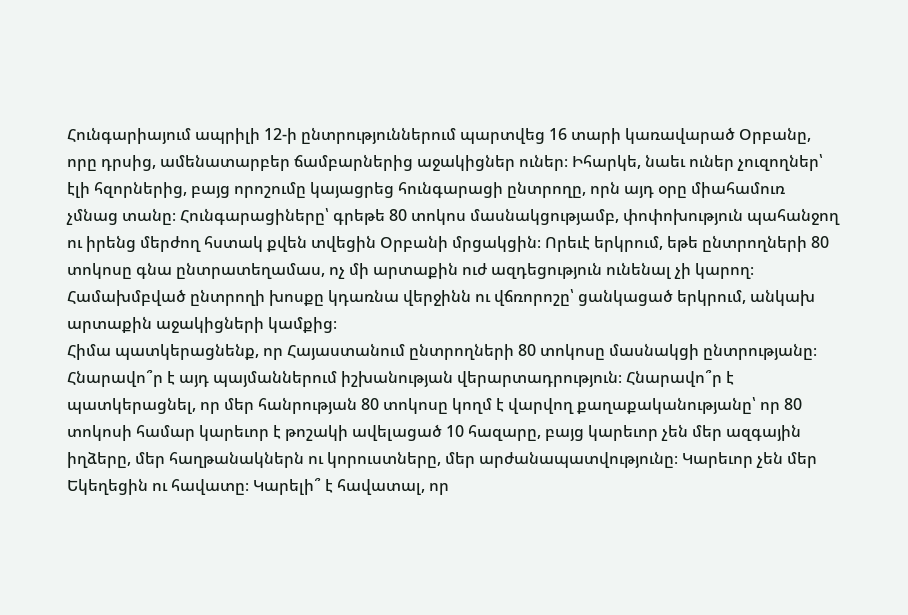Հունգարիայում ապրիլի 12-ի ընտրություններում պարտվեց 16 տարի կառավարած Օրբանը, որը դրսից, ամենատարբեր ճամբարներից աջակիցներ ուներ։ Իհարկե, նաեւ ուներ չուզողներ՝ էլի հզորներից, բայց որոշումը կայացրեց հունգարացի ընտրողը, որն այդ օրը միահամուռ չմնաց տանը։ Հունգարացիները՝ գրեթե 80 տոկոս մասնակցությամբ, փոփոխություն պահանջող ու իրենց մերժող հստակ քվեն տվեցին Օրբանի մրցակցին։ Որեւէ երկրում, եթե ընտրողների 80 տոկոսը գնա ընտրատեղամաս, ոչ մի արտաքին ուժ ազդեցություն ունենալ չի կարող։ Համախմբված ընտրողի խոսքը կդառնա վերջինն ու վճռորոշը՝ ցանկացած երկրում, անկախ արտաքին աջակիցների կամքից։
Հիմա պատկերացնենք, որ Հայաստանում ընտրողների 80 տոկոսը մասնակցի ընտրությանը։ Հնարավո՞ր է այդ պայմաններում իշխանության վերարտադրություն։ Հնարավո՞ր է պատկերացնել, որ մեր հանրության 80 տոկոսը կողմ է վարվող քաղաքականությանը՝ որ 80 տոկոսի համար կարեւոր է թոշակի ավելացած 10 հազարը, բայց կարեւոր չեն մեր ազգային իղձերը, մեր հաղթանակներն ու կորուստները, մեր արժանապատվությունը։ Կարեւոր չեն մեր Եկեղեցին ու հավատը։ Կարելի՞ է հավատալ, որ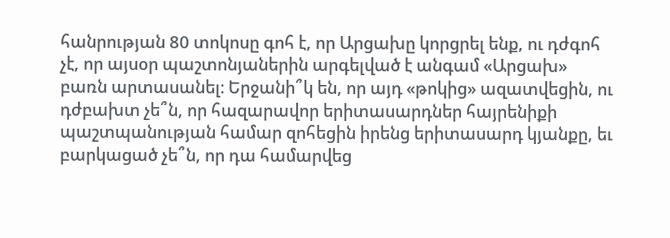հանրության 80 տոկոսը գոհ է, որ Արցախը կորցրել ենք, ու դժգոհ չէ, որ այսօր պաշտոնյաներին արգելված է անգամ «Արցախ» բառն արտասանել։ Երջանի՞կ են, որ այդ «թոկից» ազատվեցին, ու դժբախտ չե՞ն, որ հազարավոր երիտասարդներ հայրենիքի պաշտպանության համար զոհեցին իրենց երիտասարդ կյանքը, եւ բարկացած չե՞ն, որ դա համարվեց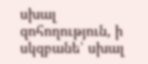սխալ զոհողություն, ի սկզբանե՝ սխալ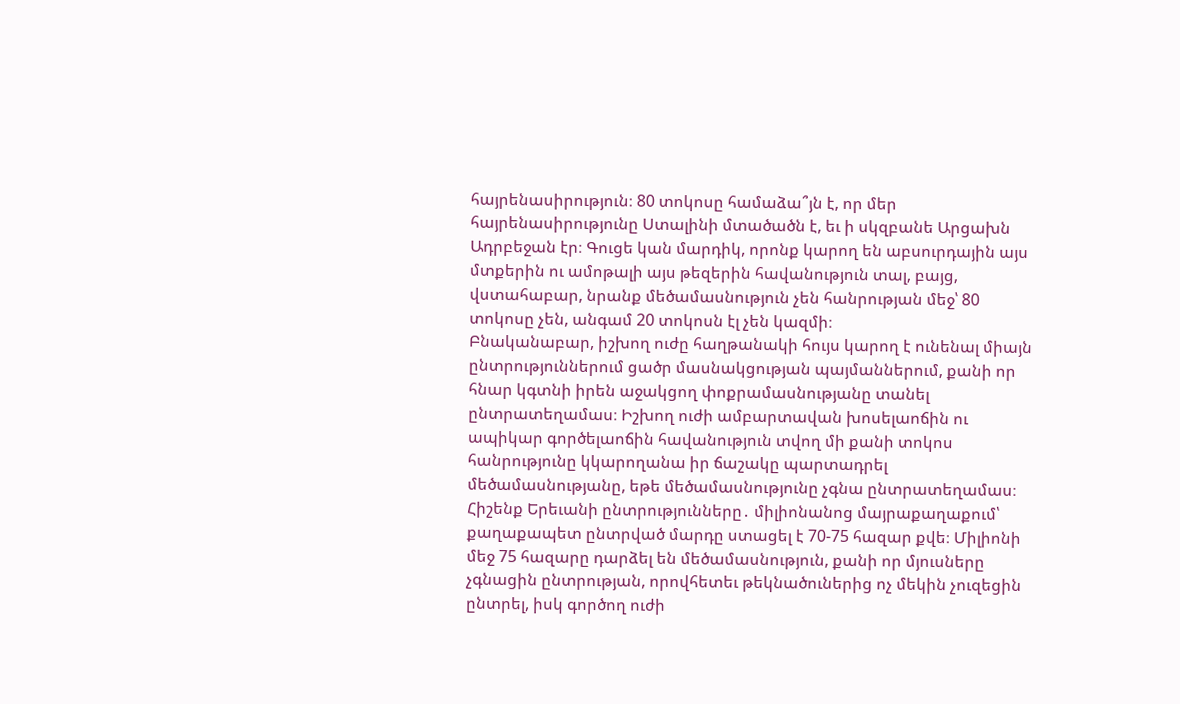հայրենասիրություն։ 80 տոկոսը համաձա՞յն է, որ մեր հայրենասիրությունը Ստալինի մտածածն է, եւ ի սկզբանե Արցախն Ադրբեջան էր։ Գուցե կան մարդիկ, որոնք կարող են աբսուրդային այս մտքերին ու ամոթալի այս թեզերին հավանություն տալ, բայց, վստահաբար, նրանք մեծամասնություն չեն հանրության մեջ՝ 80 տոկոսը չեն, անգամ 20 տոկոսն էլ չեն կազմի։
Բնականաբար, իշխող ուժը հաղթանակի հույս կարող է ունենալ միայն ընտրություններում ցածր մասնակցության պայմաններում, քանի որ հնար կգտնի իրեն աջակցող փոքրամասնությանը տանել ընտրատեղամաս։ Իշխող ուժի ամբարտավան խոսելաոճին ու ապիկար գործելաոճին հավանություն տվող մի քանի տոկոս հանրությունը կկարողանա իր ճաշակը պարտադրել մեծամասնությանը, եթե մեծամասնությունը չգնա ընտրատեղամաս։ Հիշենք Երեւանի ընտրությունները․ միլիոնանոց մայրաքաղաքում՝ քաղաքապետ ընտրված մարդը ստացել է 70-75 հազար քվե։ Միլիոնի մեջ 75 հազարը դարձել են մեծամասնություն, քանի որ մյուսները չգնացին ընտրության, որովհետեւ թեկնածուներից ոչ մեկին չուզեցին ընտրել, իսկ գործող ուժի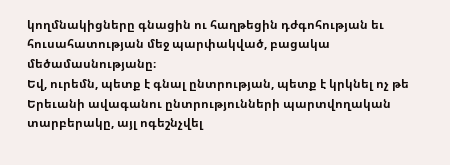կողմնակիցները գնացին ու հաղթեցին դժգոհության եւ հուսահատության մեջ պարփակված, բացակա մեծամասնությանը։
Եվ, ուրեմն, պետք է գնալ ընտրության, պետք է կրկնել ոչ թե Երեւանի ավագանու ընտրությունների պարտվողական տարբերակը, այլ ոգեշնչվել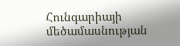Հունգարիայի մեծամասնության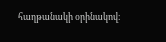հաղթանակի օրինակով։